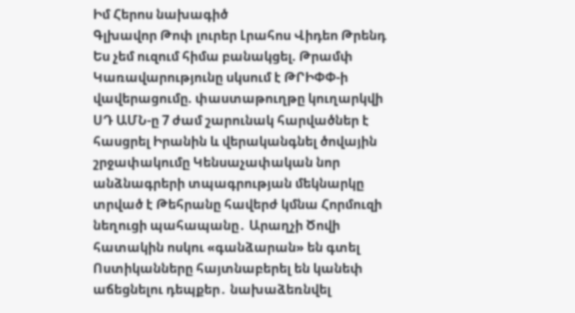Իմ Հերոս նախագիծ
Գլխավոր Թոփ լուրեր Լրահոս Վիդեո Թրենդ
Ես չեմ ուզում հիմա բանակցել. Թրամփ Կառավարությունը սկսում է ԹՐԻՓՓ-ի վավերացումը. փաստաթուղթը կուղարկվի ՍԴ ԱՄՆ-ը 7 ժամ շարունակ հարվածներ է հասցրել Իրանին և վերականգնել ծովային շրջափակումը Կենսաչափական նոր անձնագրերի տպագրության մեկնարկը տրված է Թեհրանը հավերժ կմնա Հորմուզի նեղուցի պահապանը․ Արաղչի Ծովի հատակին ոսկու «գանձարան» են գտել Ոստիկանները հայտնաբերել են կանեփ աճեցնելու դեպքեր․ նախաձեռնվել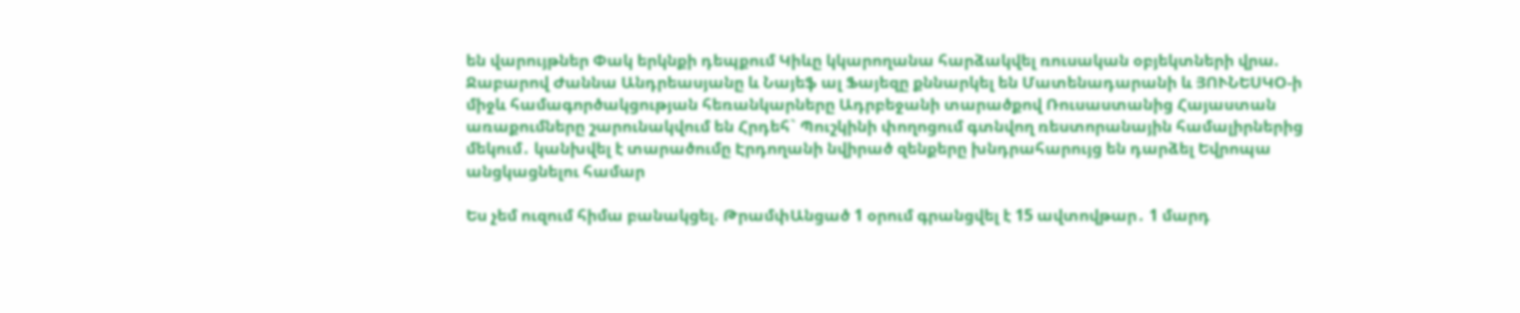են վարույթներ Փակ երկնքի դեպքում Կիևը կկարողանա հարձակվել ռուսական օբյեկտների վրա. Ջաբարով Ժաննա Անդրեասյանը և Նայեֆ ալ Ֆայեզը քննարկել են Մատենադարանի և ՅՈՒՆԵՍԿՕ-ի միջև համագործակցության հեռանկարները Ադրբեջանի տարածքով Ռուսաստանից Հայաստան առաքումները շարունակվում են Հրդեհ` Պուշկինի փողոցում գտնվող ռեստորանային համալիրներից մեկում․ կանխվել է տարածումը Էրդողանի նվիրած զենքերը խնդրահարույց են դարձել Եվրոպա անցկացնելու համար

Ես չեմ ուզում հիմա բանակցել. ԹրամփԱնցած 1 օրում գրանցվել է 15 ավտովթար․ 1 մարդ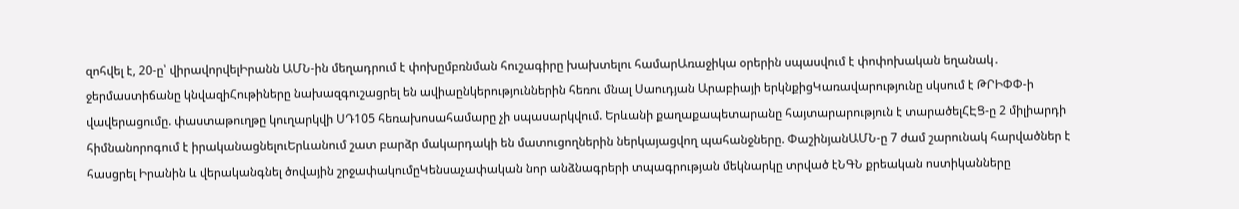զոհվել է, 20-ը՝ վիրավորվելԻրանն ԱՄՆ-ին մեղադրում է փոխըմբռնման հուշագիրը խախտելու համարԱռաջիկա օրերին սպասվում է փոփոխական եղանակ․ ջերմաստիճանը կնվազիՀութիները նախազգուշացրել են ավիաընկերություններին հեռու մնալ Սաուդյան Արաբիայի երկնքիցԿառավարությունը սկսում է ԹՐԻՓՓ-ի վավերացումը. փաստաթուղթը կուղարկվի ՍԴ105 հեռախոսահամարը չի սպասարկվում. Երևանի քաղաքապետարանը հայտարարություն է տարածելՀԷՑ-ը 2 միլիարդի հիմնանորոգում է իրականացնելուԵրևանում շատ բարձր մակարդակի են մատուցողներին ներկայացվող պահանջները. ՓաշինյանԱՄՆ-ը 7 ժամ շարունակ հարվածներ է հասցրել Իրանին և վերականգնել ծովային շրջափակումըԿենսաչափական նոր անձնագրերի տպագրության մեկնարկը տրված էՆԳՆ քրեական ոստիկանները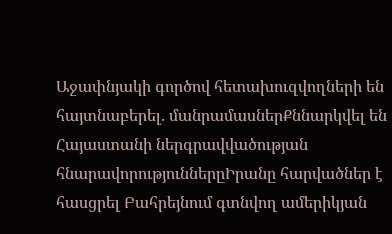Աջափնյակի գործով հետախուզվողների են հայտնաբերել. մանրամասներՔննարկվել են Հայաստանի ներգրավվածության հնարավորություններըԻրանը հարվածներ է հասցրել Բահրեյնում գտնվող ամերիկյան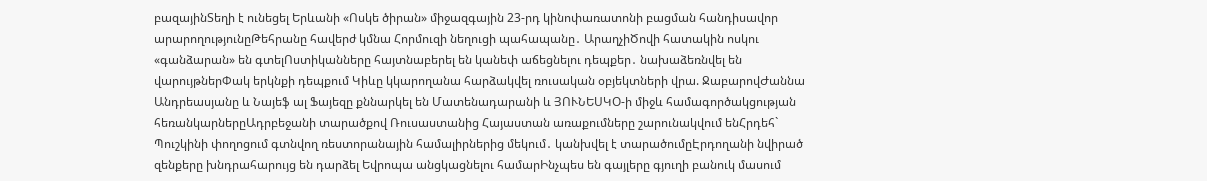բազայինՏեղի է ունեցել Երևանի «Ոսկե ծիրան» միջազգային 23-րդ կինոփառատոնի բացման հանդիսավոր արարողությունըԹեհրանը հավերժ կմնա Հորմուզի նեղուցի պահապանը․ ԱրաղչիԾովի հատակին ոսկու «գանձարան» են գտելՈստիկանները հայտնաբերել են կանեփ աճեցնելու դեպքեր․ նախաձեռնվել են վարույթներՓակ երկնքի դեպքում Կիևը կկարողանա հարձակվել ռուսական օբյեկտների վրա. ՋաբարովԺաննա Անդրեասյանը և Նայեֆ ալ Ֆայեզը քննարկել են Մատենադարանի և ՅՈՒՆԵՍԿՕ-ի միջև համագործակցության հեռանկարներըԱդրբեջանի տարածքով Ռուսաստանից Հայաստան առաքումները շարունակվում ենՀրդեհ` Պուշկինի փողոցում գտնվող ռեստորանային համալիրներից մեկում․ կանխվել է տարածումըԷրդողանի նվիրած զենքերը խնդրահարույց են դարձել Եվրոպա անցկացնելու համարԻնչպես են գայլերը գյուղի բանուկ մասում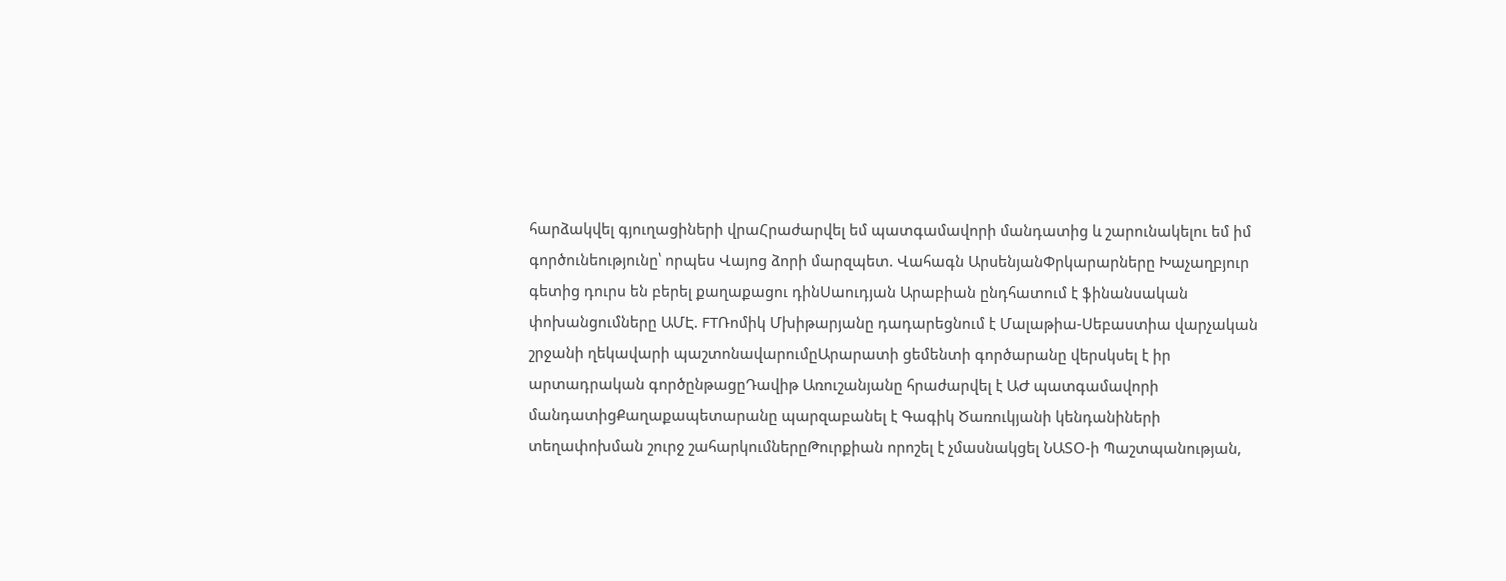հարձակվել գյուղացիների վրաՀրաժարվել եմ պատգամավորի մանդատից և շարունակելու եմ իմ գործունեությունը՝ որպես Վայոց ձորի մարզպետ. Վահագն ԱրսենյանՓրկարարները Խաչաղբյուր գետից դուրս են բերել քաղաքացու դինՍաուդյան Արաբիան ընդհատում է ֆինանսական փոխանցումները ԱՄԷ. FTՌոմիկ Մխիթարյանը դադարեցնում է Մալաթիա-Սեբաստիա վարչական շրջանի ղեկավարի պաշտոնավարումըԱրարատի ցեմենտի գործարանը վերսկսել է իր արտադրական գործընթացըԴավիթ Առուշանյանը հրաժարվել է ԱԺ պատգամավորի մանդատիցՔաղաքապետարանը պարզաբանել է Գագիկ Ծառուկյանի կենդանիների տեղափոխման շուրջ շահարկումներըԹուրքիան որոշել է չմասնակցել ՆԱՏՕ-ի Պաշտպանության,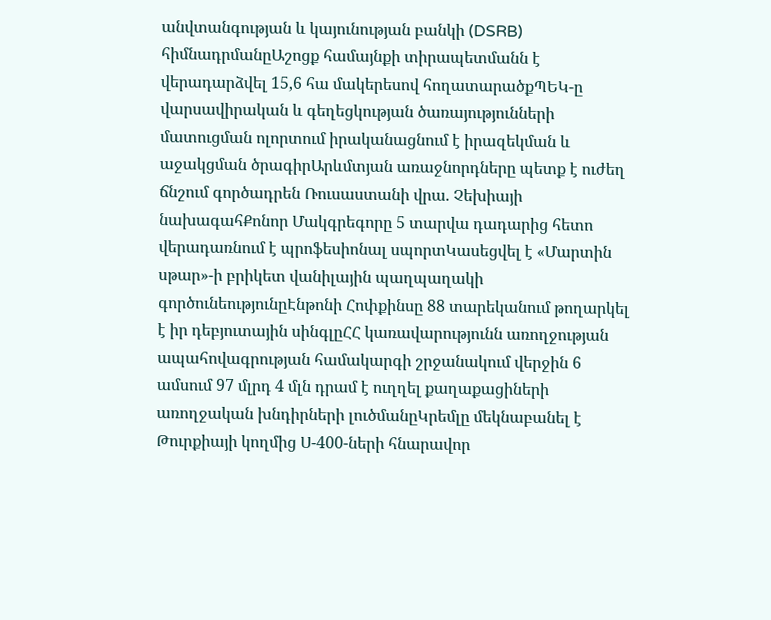անվտանգության և կայունության բանկի (DSRB) հիմնադրմանըԱշոցք համայնքի տիրապետմանն է վերադարձվել 15,6 հա մակերեսով հողատարածքՊԵԿ-ը վարսավիրական և գեղեցկության ծառայությունների մատուցման ոլորտում իրականացնում է իրազեկման և աջակցման ծրագիրԱրևմտյան առաջնորդները պետք է ուժեղ ճնշում գործադրեն Ռուսաստանի վրա. Չեխիայի նախագահՔոնոր Մակգրեգորը 5 տարվա դադարից հետո վերադառնում է պրոֆեսիոնալ սպորտԿասեցվել է «Մարտին սթար»-ի բրիկետ վանիլային պաղպաղակի գործունեությունըԷնթոնի Հոփքինսը 88 տարեկանում թողարկել է իր դեբյուտային սինգլըՀՀ կառավարությունն առողջության ապահովագրության համակարգի շրջանակում վերջին 6 ամսում 97 մլրդ 4 մլն դրամ է ուղղել քաղաքացիների առողջական խնդիրների լուծմանըԿրեմլը մեկնաբանել է Թուրքիայի կողմից Ս-400-ների հնարավոր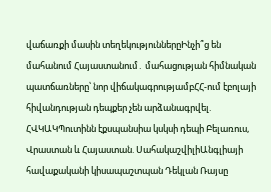վաճառքի մասին տեղեկություններըԻնչի՞ց են մահանում Հայաստանում․ մահացության հիմնական պատճառները՝ նոր վիճակագրությամբՀՀ-ում էբոլայի հիվանդության դեպքեր չեն արձանագրվել. ՀՎԿԱԿՊուտինն էքսպանսիա կսկսի դեպի Բելառուս, Վրաստան և Հայաստան. ՍահակաշվիլիԱնգլիայի հավաքականի կիսապաշտպան Դեկլան Ռայսը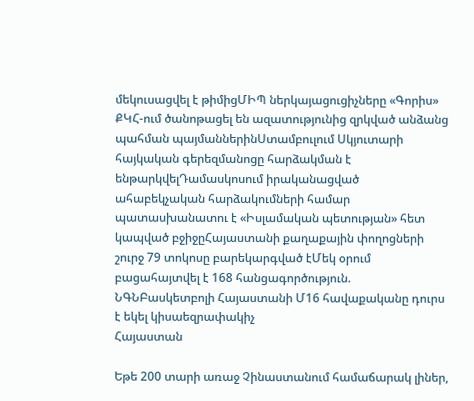մեկուսացվել է թիմիցՄԻՊ ներկայացուցիչները «Գորիս» ՔԿՀ-ում ծանոթացել են ազատությունից զրկված անձանց պահման պայմաններինՍտամբուլում Սկյուտարի հայկական գերեզմանոցը հարձակման է ենթարկվելԴամասկոսում իրականացված ահաբեկչական հարձակումների համար պատասխանատու է «Իսլամական պետության» հետ կապված բջիջըՀայաստանի քաղաքային փողոցների շուրջ 79 տոկոսը բարեկարգված էՄեկ օրում բացահայտվել է 168 հանցագործություն. ՆԳՆԲասկետբոլի Հայաստանի Մ16 հավաքականը դուրս է եկել կիսաեզրափակիչ
Հայաստան

Եթե 200 տարի առաջ Չինաստանում համաճարակ լիներ,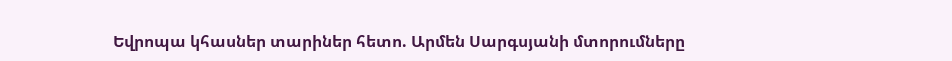Եվրոպա կհասներ տարիներ հետո. Արմեն Սարգսյանի մտորումները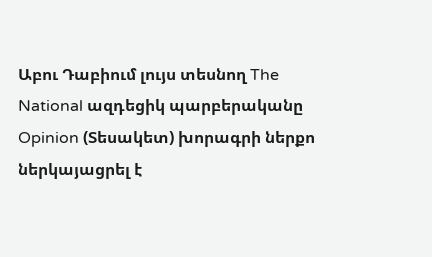Աբու Դաբիում լույս տեսնող The National ազդեցիկ պարբերականը Opinion (Տեսակետ) խորագրի ներքո ներկայացրել է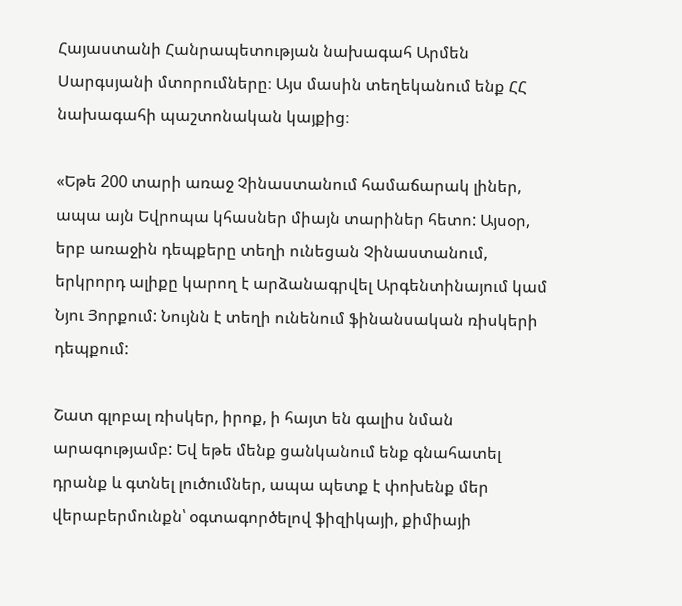Հայաստանի Հանրապետության նախագահ Արմեն Սարգսյանի մտորումները։ Այս մասին տեղեկանում ենք ՀՀ նախագահի պաշտոնական կայքից։

«Եթե 200 տարի առաջ Չինաստանում համաճարակ լիներ, ապա այն Եվրոպա կհասներ միայն տարիներ հետո: Այսօր, երբ առաջին դեպքերը տեղի ունեցան Չինաստանում, երկրորդ ալիքը կարող է արձանագրվել Արգենտինայում կամ Նյու Յորքում: Նույնն է տեղի ունենում ֆինանսական ռիսկերի դեպքում:

Շատ գլոբալ ռիսկեր, իրոք, ի հայտ են գալիս նման արագությամբ: Եվ եթե մենք ցանկանում ենք գնահատել դրանք և գտնել լուծումներ, ապա պետք է փոխենք մեր վերաբերմունքն՝ օգտագործելով ֆիզիկայի, քիմիայի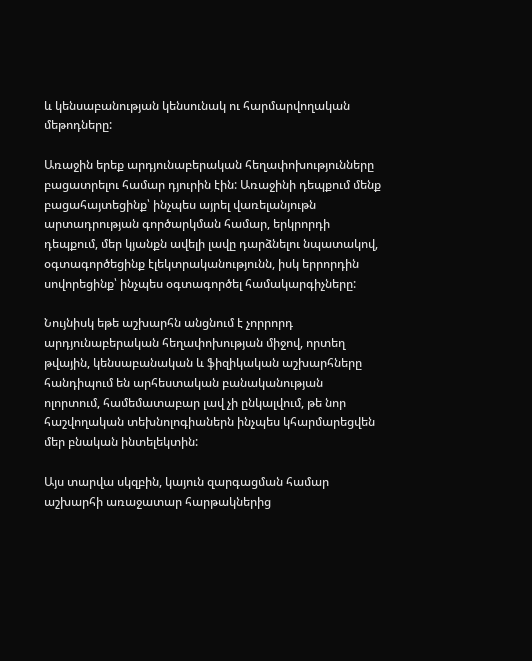և կենսաբանության կենսունակ ու հարմարվողական մեթոդները:

Առաջին երեք արդյունաբերական հեղափոխությունները բացատրելու համար դյուրին էին: Առաջինի դեպքում մենք բացահայտեցինք՝ ինչպես այրել վառելանյութն արտադրության գործարկման համար, երկրորդի դեպքում, մեր կյանքն ավելի լավը դարձնելու նպատակով, օգտագործեցինք էլեկտրականությունն, իսկ երրորդին սովորեցինք՝ ինչպես օգտագործել համակարգիչները:

Նույնիսկ եթե աշխարհն անցնում է չորրորդ արդյունաբերական հեղափոխության միջով, որտեղ թվային, կենսաբանական և ֆիզիկական աշխարհները հանդիպում են արհեստական բանականության ոլորտում, համեմատաբար լավ չի ընկալվում, թե նոր հաշվողական տեխնոլոգիաներն ինչպես կհարմարեցվեն մեր բնական ինտելեկտին:

Այս տարվա սկզբին, կայուն զարգացման համար աշխարհի առաջատար հարթակներից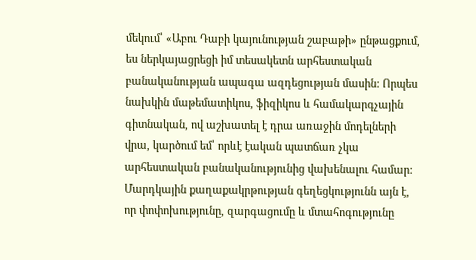մեկում՝ «Աբու Դաբի կայունության շաբաթի» ընթացքում, ես ներկայացրեցի իմ տեսակետն արհեստական բանականության ապագա ազդեցության մասին: Որպես նախկին մաթեմատիկոս, ֆիզիկոս և համակարգչային գիտնական, ով աշխատել է դրա առաջին մոդելների վրա, կարծում եմ՝ որևէ էական պատճառ չկա արհեստական բանականությունից վախենալու համար: Մարդկային քաղաքակրթության գեղեցկությունն այն է, որ փոփոխությունը, զարգացումը և մտահոգությունը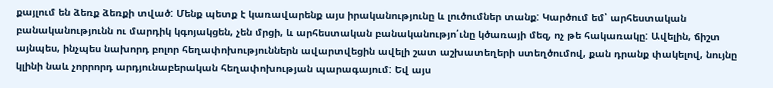քայլում են ձեռք ձեռքի տված: Մենք պետք է կառավարենք այս իրականությունը և լուծումներ տանք: Կարծում եմ՝ արհեստական բանականությունն ու մարդիկ կգոյակցեն, չեն մրցի, և արհեստական բանականությո՛ւնը կծառայի մեզ, ոչ թե հակառակը: Ավելին, ճիշտ այնպես, ինչպես նախորդ բոլոր հեղափոխություններն ավարտվեցին ավելի շատ աշխատեղերի ստեղծումով, քան դրանք փակելով, նույնը կլինի նաև չորրորդ արդյունաբերական հեղափոխության պարագայում: Եվ այս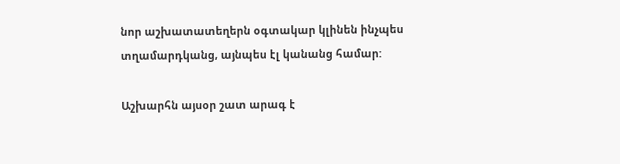նոր աշխատատեղերն օգտակար կլինեն ինչպես տղամարդկանց, այնպես էլ կանանց համար:

Աշխարհն այսօր շատ արագ է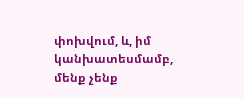փոխվում, և, իմ կանխատեսմամբ, մենք չենք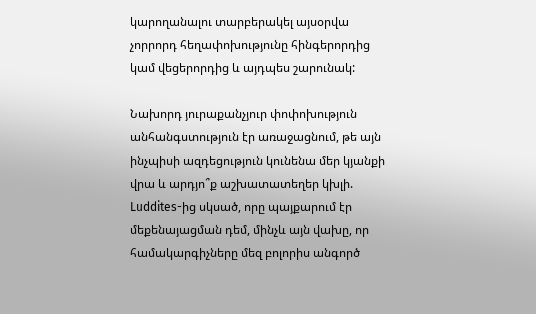կարողանալու տարբերակել այսօրվա չորրորդ հեղափոխությունը հինգերորդից կամ վեցերորդից և այդպես շարունակ:

Նախորդ յուրաքանչյուր փոփոխություն անհանգստություն էր առաջացնում, թե այն ինչպիսի ազդեցություն կունենա մեր կյանքի վրա և արդյո՞ք աշխատատեղեր կխլի. Luddites-ից սկսած, որը պայքարում էր մեքենայացման դեմ, մինչև այն վախը, որ համակարգիչները մեզ բոլորիս անգործ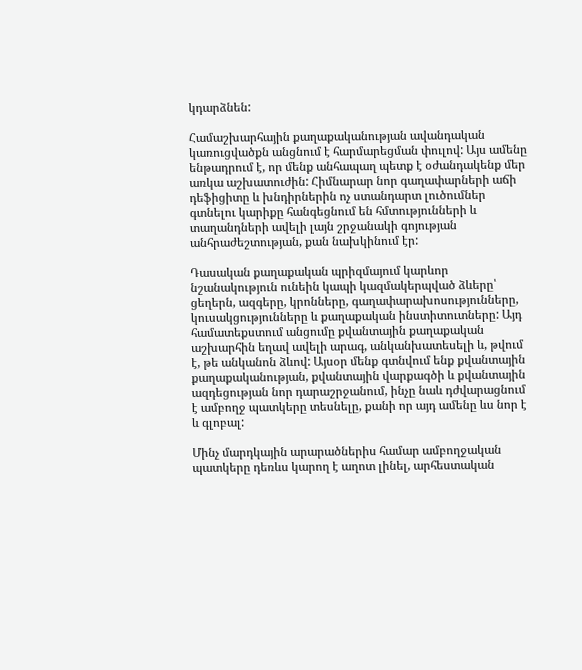կդարձնեն:

Համաշխարհային քաղաքականության ավանդական կառուցվածքն անցնում է հարմարեցման փուլով: Այս ամենը ենթադրում է, որ մենք անհապաղ պետք է օժանդակենք մեր առկա աշխատուժին: Հիմնարար նոր գաղափարների աճի դեֆիցիտը և խնդիրներին ոչ ստանդարտ լուծումներ գտնելու կարիքը հանգեցնում են հմտությունների և տաղանդների ավելի լայն շրջանակի գոյության անհրաժեշտության, քան նախկինում էր:

Դասական քաղաքական պրիզմայում կարևոր նշանակություն ունեին կապի կազմակերպված ձևերը՝ ցեղերն, ազգերը, կրոնները, գաղափարախոսությունները, կուսակցությունները և քաղաքական ինստիտուտները: Այդ համատեքստում անցումը քվանտային քաղաքական աշխարհին եղավ ավելի արագ, անկանխատեսելի և, թվում է, թե անկանոն ձևով: Այսօր մենք գտնվում ենք քվանտային քաղաքականության, քվանտային վարքագծի և քվանտային ազդեցության նոր դարաշրջանում, ինչը նաև դժվարացնում է ամբողջ պատկերը տեսնելը, քանի որ այդ ամենը ևս նոր է և գլոբալ:

Մինչ մարդկային արարածներիս համար ամբողջական պատկերը դեռևս կարող է աղոտ լինել, արհեստական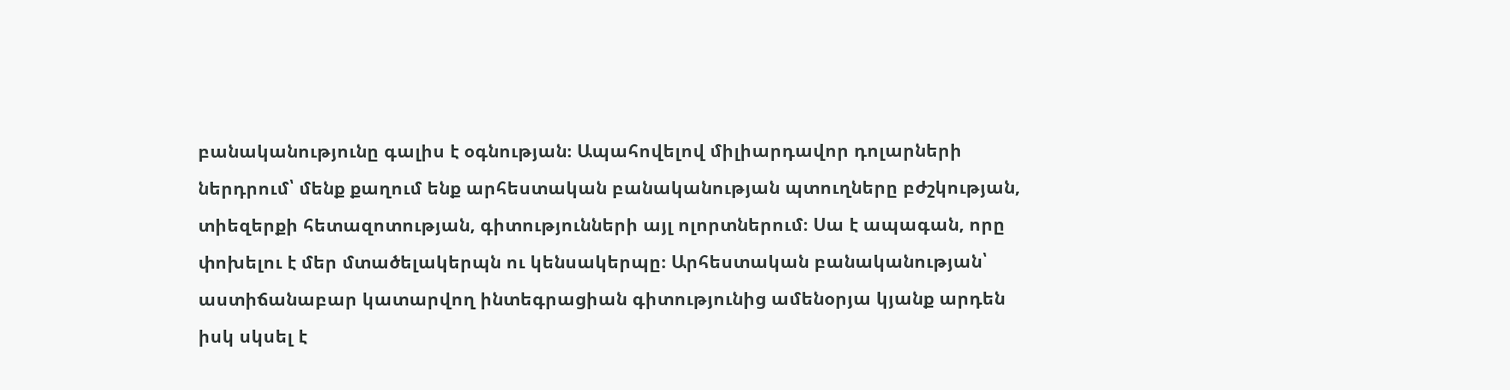բանականությունը գալիս է օգնության։ Ապահովելով միլիարդավոր դոլարների ներդրում՝ մենք քաղում ենք արհեստական բանականության պտուղները բժշկության, տիեզերքի հետազոտության, գիտությունների այլ ոլորտներում։ Սա է ապագան, որը փոխելու է մեր մտածելակերպն ու կենսակերպը։ Արհեստական բանականության՝ աստիճանաբար կատարվող ինտեգրացիան գիտությունից ամենօրյա կյանք արդեն իսկ սկսել է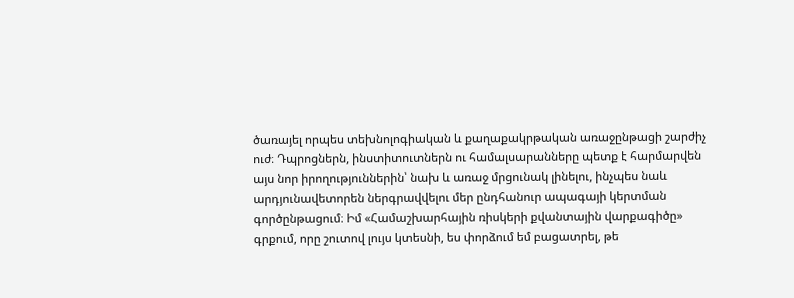ծառայել որպես տեխնոլոգիական և քաղաքակրթական առաջընթացի շարժիչ ուժ։ Դպրոցներն, ինստիտուտներն ու համալսարանները պետք է հարմարվեն այս նոր իրողություններին՝ նախ և առաջ մրցունակ լինելու, ինչպես նաև արդյունավետորեն ներգրավվելու մեր ընդհանուր ապագայի կերտման գործընթացում։ Իմ «Համաշխարհային ռիսկերի քվանտային վարքագիծը» գրքում, որը շուտով լույս կտեսնի, ես փորձում եմ բացատրել, թե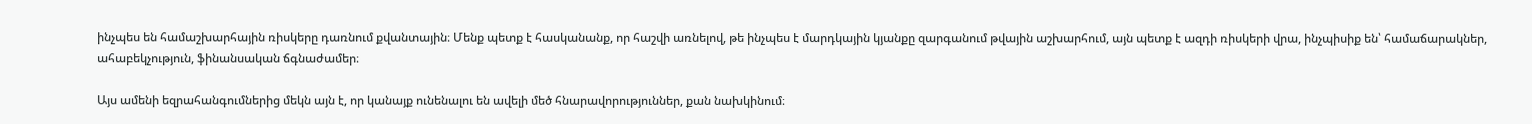ինչպես են համաշխարհային ռիսկերը դառնում քվանտային։ Մենք պետք է հասկանանք, որ հաշվի առնելով, թե ինչպես է մարդկային կյանքը զարգանում թվային աշխարհում, այն պետք է ազդի ռիսկերի վրա, ինչպիսիք են՝ համաճարակներ, ահաբեկչություն, ֆինանսական ճգնաժամեր։

Այս ամենի եզրահանգումներից մեկն այն է, որ կանայք ունենալու են ավելի մեծ հնարավորություններ, քան նախկինում։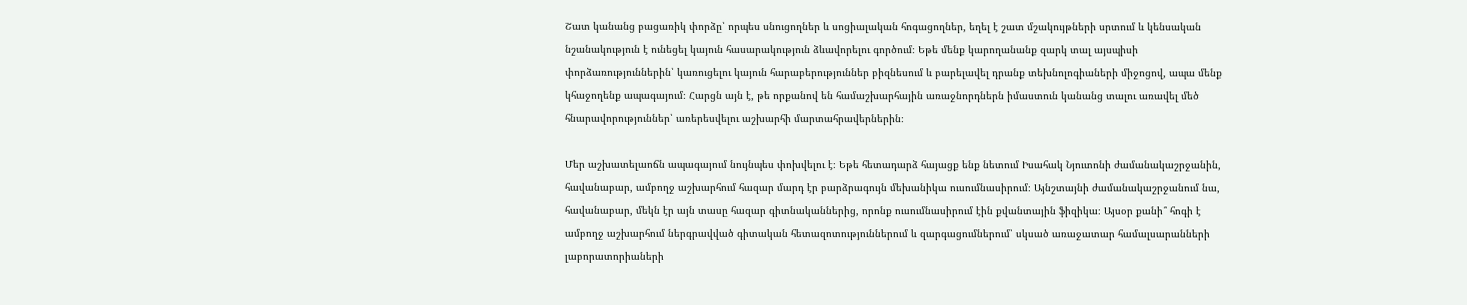Շատ կանանց բացառիկ փորձը՝ որպես սնուցողներ և սոցիալական հոգացողներ, եղել է շատ մշակույթների սրտում և կենսական նշանակություն է ունեցել կայուն հասարակություն ձևավորելու գործում։ Եթե մենք կարողանանք զարկ տալ այսպիսի փորձառություններին՝ կառուցելու կայուն հարաբերություններ բիզնեսում և բարելավել դրանք տեխնոլոգիաների միջոցով, ապա մենք կհաջողենք ապագայում։ Հարցն այն է, թե որքանով են համաշխարհային առաջնորդներն իմաստուն կանանց տալու առավել մեծ հնարավորություններ՝ առերեսվելու աշխարհի մարտահրավերներին։

Մեր աշխատելաոճն ապագայում նույնպես փոխվելու է։ Եթե հետադարձ հայացք ենք նետում Իսահակ Նյուտոնի ժամանակաշրջանին, հավանաբար, ամբողջ աշխարհում հազար մարդ էր բարձրագույն մեխանիկա ուսումնասիրում։ Այնշտայնի ժամանակաշրջանում նա, հավանաբար, մեկն էր այն տասը հազար գիտնականներից, որոնք ուսումնասիրում էին քվանտային ֆիզիկա։ Այսօր քանի՞ հոգի է ամբողջ աշխարհում ներգրավված գիտական հետազոտություններում և զարգացումներում՝ սկսած առաջատար համալսարանների լաբորատորիաների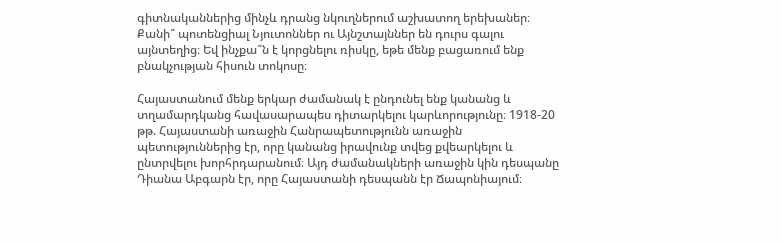գիտնականներից մինչև դրանց նկուղներում աշխատող երեխաներ։ Քանի՞ պոտենցիալ Նյուտոններ ու Այնշտայններ են դուրս գալու այնտեղից։ Եվ ինչքա՞ն է կորցնելու ռիսկը, եթե մենք բացառում ենք բնակչության հիսուն տոկոսը։

Հայաստանում մենք երկար ժամանակ է ընդունել ենք կանանց և տղամարդկանց հավասարապես դիտարկելու կարևորությունը։ 1918-20 թթ. Հայաստանի առաջին Հանրապետությունն առաջին պետություններից էր, որը կանանց իրավունք տվեց քվեարկելու և ընտրվելու խորհրդարանում։ Այդ ժամանակների առաջին կին դեսպանը Դիանա Աբգարն էր, որը Հայաստանի դեսպանն էր Ճապոնիայում։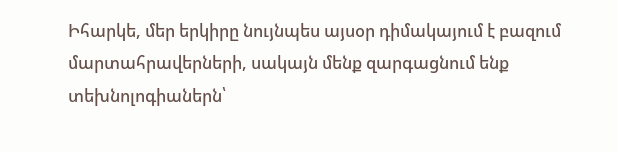Իհարկե, մեր երկիրը նույնպես այսօր դիմակայում է բազում մարտահրավերների, սակայն մենք զարգացնում ենք տեխնոլոգիաներն՝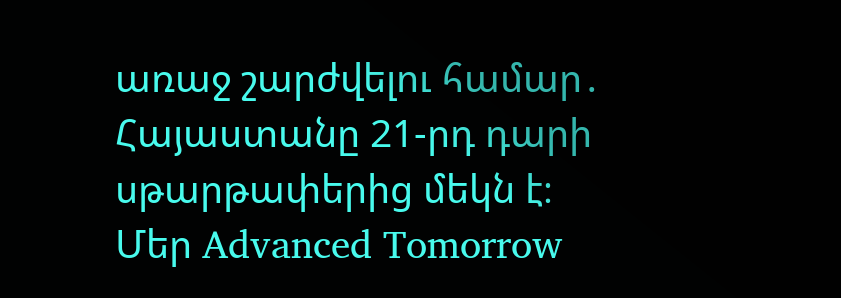առաջ շարժվելու համար․ Հայաստանը 21-րդ դարի սթարթափերից մեկն է։ Մեր Advanced Tomorrow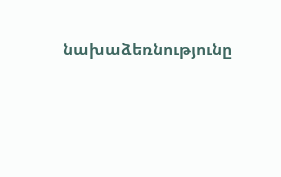նախաձեռնությունը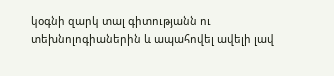կօգնի զարկ տալ գիտությանն ու տեխնոլոգիաներին և ապահովել ավելի լավ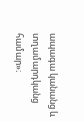ապագա կանանց և տղամարդկանց համար»։